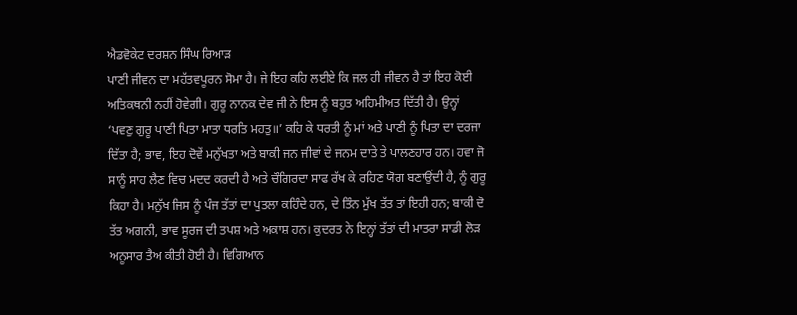ਐਡਵੋਕੇਟ ਦਰਸ਼ਨ ਸਿੰਘ ਰਿਆੜ
ਪਾਣੀ ਜੀਵਨ ਦਾ ਮਹੱਤਵਪੂਰਨ ਸੋਮਾ ਹੈ। ਜੇ ਇਹ ਕਹਿ ਲਈਏ ਕਿ ਜਲ ਹੀ ਜੀਵਨ ਹੈ ਤਾਂ ਇਹ ਕੋਈ ਅਤਿਕਥਨੀ ਨਹੀਂ ਹੋਵੇਗੀ। ਗੁਰੂ ਨਾਨਕ ਦੇਵ ਜੀ ਨੇ ਇਸ ਨੂੰ ਬਹੁਤ ਅਹਿਮੀਅਤ ਦਿੱਤੀ ਹੈ। ਉਨ੍ਹਾਂ ‘ਪਵਣੁ ਗੁਰੂ ਪਾਣੀ ਪਿਤਾ ਮਾਤਾ ਧਰਤਿ ਮਹਤੁ॥’ ਕਹਿ ਕੇ ਧਰਤੀ ਨੂੰ ਮਾਂ ਅਤੇ ਪਾਣੀ ਨੂੰ ਪਿਤਾ ਦਾ ਦਰਜਾ ਦਿੱਤਾ ਹੈ; ਭਾਵ, ਇਹ ਦੋਵੇਂ ਮਨੁੱਖਤਾ ਅਤੇ ਬਾਕੀ ਜਨ ਜੀਵਾਂ ਦੇ ਜਨਮ ਦਾਤੇ ਤੇ ਪਾਲਣਹਾਰ ਹਨ। ਹਵਾ ਜੋ ਸਾਨੂੰ ਸਾਹ ਲੈਣ ਵਿਚ ਮਦਦ ਕਰਦੀ ਹੈ ਅਤੇ ਚੌਗਿਰਦਾ ਸਾਫ ਰੱਖ ਕੇ ਰਹਿਣ ਯੋਗ ਬਣਾਉਂਦੀ ਹੈ, ਨੂੰ ਗੁਰੂ ਕਿਹਾ ਹੈ। ਮਨੁੱਖ ਜਿਸ ਨੂੰ ਪੰਜ ਤੱਤਾਂ ਦਾ ਪੁਤਲਾ ਕਹਿੰਦੇ ਹਨ, ਦੇ ਤਿੰਨ ਮੁੱਖ ਤੱਤ ਤਾਂ ਇਹੀ ਹਨ; ਬਾਕੀ ਦੋ ਤੱਤ ਅਗਨੀ, ਭਾਵ ਸੂਰਜ ਦੀ ਤਪਸ਼ ਅਤੇ ਅਕਾਸ਼ ਹਨ। ਕੁਦਰਤ ਨੇ ਇਨ੍ਹਾਂ ਤੱਤਾਂ ਦੀ ਮਾਤਰਾ ਸਾਡੀ ਲੋੜ ਅਨੂਸਾਰ ਤੈਅ ਕੀਤੀ ਹੋਈ ਹੈ। ਵਿਗਿਆਨ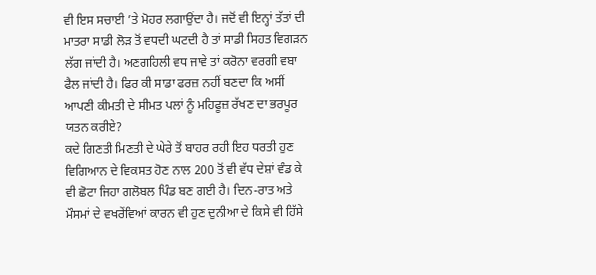ਵੀ ਇਸ ਸਚਾਈ ’ਤੇ ਮੋਹਰ ਲਗਾਉਂਦਾ ਹੈ। ਜਦੋਂ ਵੀ ਇਨ੍ਹਾਂ ਤੱਤਾਂ ਦੀ ਮਾਤਰਾ ਸਾਡੀ ਲੋੜ ਤੋਂ ਵਧਦੀ ਘਟਦੀ ਹੈ ਤਾਂ ਸਾਡੀ ਸਿਹਤ ਵਿਗੜਨ ਲੱਗ ਜਾਂਦੀ ਹੈ। ਅਣਗਹਿਲੀ ਵਧ ਜਾਵੇ ਤਾਂ ਕਰੋਨਾ ਵਰਗੀ ਵਬਾ ਫੈਲ ਜਾਂਦੀ ਹੈ। ਫਿਰ ਕੀ ਸਾਡਾ ਫਰਜ਼ ਨਹੀਂ ਬਣਦਾ ਕਿ ਅਸੀਂ ਆਪਣੀ ਕੀਮਤੀ ਦੇ ਸੀਮਤ ਪਲਾਂ ਨੂੰ ਮਹਿਫੂਜ਼ ਰੱਖਣ ਦਾ ਭਰਪੂਰ ਯਤਨ ਕਰੀਏ?
ਕਦੇ ਗਿਣਤੀ ਮਿਣਤੀ ਦੇ ਘੇਰੇ ਤੋਂ ਬਾਹਰ ਰਹੀ ਇਹ ਧਰਤੀ ਹੁਣ ਵਿਗਿਆਨ ਦੇ ਵਿਕਸਤ ਹੋਣ ਨਾਲ 200 ਤੋਂ ਵੀ ਵੱਧ ਦੇਸ਼ਾਂ ਵੰਡ ਕੇ ਵੀ ਛੋਟਾ ਜਿਹਾ ਗਲੋਬਲ ਪਿੰਡ ਬਣ ਗਈ ਹੈ। ਦਿਨ-ਰਾਤ ਅਤੇ ਮੌਸਮਾਂ ਦੇ ਵਖਰੇਂਵਿਆਂ ਕਾਰਨ ਵੀ ਹੁਣ ਦੁਨੀਆ ਦੇ ਕਿਸੇ ਵੀ ਹਿੱਸੇ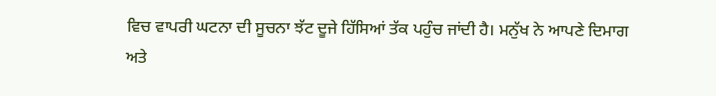ਵਿਚ ਵਾਪਰੀ ਘਟਨਾ ਦੀ ਸੂਚਨਾ ਝੱਟ ਦੂਜੇ ਹਿੱਸਿਆਂ ਤੱਕ ਪਹੁੰਚ ਜਾਂਦੀ ਹੈ। ਮਨੁੱਖ ਨੇ ਆਪਣੇ ਦਿਮਾਗ ਅਤੇ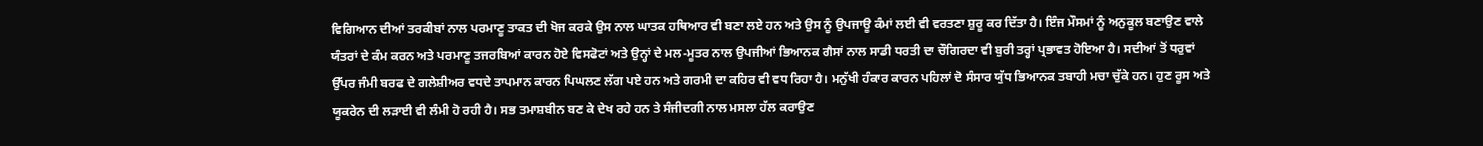ਵਿਗਿਆਨ ਦੀਆਂ ਤਰਕੀਬਾਂ ਨਾਲ ਪਰਮਾਣੂ ਤਾਕਤ ਦੀ ਖੋਜ ਕਰਕੇ ਉਸ ਨਾਲ ਘਾਤਕ ਹਥਿਆਰ ਵੀ ਬਣਾ ਲਏ ਹਨ ਅਤੇ ਉਸ ਨੂੰ ਉਪਜਾਊ ਕੰਮਾਂ ਲਈ ਵੀ ਵਰਤਣਾ ਸ਼ੁਰੂ ਕਰ ਦਿੱਤਾ ਹੈ। ਇੰਜ ਮੌਸਮਾਂ ਨੂੰ ਅਨੁਕੂਲ ਬਣਾਉਣ ਵਾਲੇ ਯੰਤਰਾਂ ਦੇ ਕੰਮ ਕਰਨ ਅਤੇ ਪਰਮਾਣੂ ਤਜਰਬਿਆਂ ਕਾਰਨ ਹੋਏ ਵਿਸਫੋਟਾਂ ਅਤੇ ਉਨ੍ਹਾਂ ਦੇ ਮਲ-ਮੂਤਰ ਨਾਲ ਉਪਜੀਆਂ ਭਿਆਨਕ ਗੈਸਾਂ ਨਾਲ ਸਾਡੀ ਧਰਤੀ ਦਾ ਚੌਗਿਰਦਾ ਵੀ ਬੁਰੀ ਤਰ੍ਹਾਂ ਪ੍ਰਭਾਵਤ ਹੋਇਆ ਹੈ। ਸਦੀਆਂ ਤੋਂ ਧਰੁਵਾਂ ਉੱਪਰ ਜੰਮੀ ਬਰਫ ਦੇ ਗਲੇਸ਼ੀਅਰ ਵਧਦੇ ਤਾਪਮਾਨ ਕਾਰਨ ਪਿਘਲਣ ਲੱਗ ਪਏ ਹਨ ਅਤੇ ਗਰਮੀ ਦਾ ਕਹਿਰ ਵੀ ਵਧ ਰਿਹਾ ਹੈ। ਮਨੁੱਖੀ ਹੰਕਾਰ ਕਾਰਨ ਪਹਿਲਾਂ ਦੋ ਸੰਸਾਰ ਯੁੱਧ ਭਿਆਨਕ ਤਬਾਹੀ ਮਚਾ ਚੁੱਕੇ ਹਨ। ਹੁਣ ਰੂਸ ਅਤੇ ਯੂਕਰੇਨ ਦੀ ਲੜਾਈ ਵੀ ਲੰਮੀ ਹੋ ਰਹੀ ਹੈ। ਸਭ ਤਮਾਸ਼ਬੀਨ ਬਣ ਕੇ ਦੇਖ ਰਹੇ ਹਨ ਤੇ ਸੰਜੀਦਗੀ ਨਾਲ ਮਸਲਾ ਹੱਲ ਕਰਾਉਣ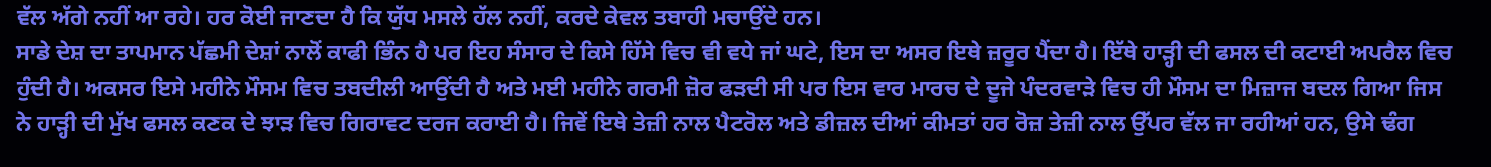ਵੱਲ ਅੱਗੇ ਨਹੀਂ ਆ ਰਹੇ। ਹਰ ਕੋਈ ਜਾਣਦਾ ਹੈ ਕਿ ਯੁੱਧ ਮਸਲੇ ਹੱਲ ਨਹੀਂ, ਕਰਦੇ ਕੇਵਲ ਤਬਾਹੀ ਮਚਾਉਂਦੇ ਹਨ।
ਸਾਡੇ ਦੇਸ਼ ਦਾ ਤਾਪਮਾਨ ਪੱਛਮੀ ਦੇਸ਼ਾਂ ਨਾਲੋਂ ਕਾਫੀ ਭਿੰਨ ਹੈ ਪਰ ਇਹ ਸੰਸਾਰ ਦੇ ਕਿਸੇ ਹਿੱਸੇ ਵਿਚ ਵੀ ਵਧੇ ਜਾਂ ਘਟੇ, ਇਸ ਦਾ ਅਸਰ ਇਥੇ ਜ਼ਰੂਰ ਪੈਂਦਾ ਹੈ। ਇੱਥੇ ਹਾੜ੍ਹੀ ਦੀ ਫਸਲ ਦੀ ਕਟਾਈ ਅਪਰੈਲ ਵਿਚ ਹੁੰਦੀ ਹੈ। ਅਕਸਰ ਇਸੇ ਮਹੀਨੇ ਮੌਸਮ ਵਿਚ ਤਬਦੀਲੀ ਆਉਂਦੀ ਹੈ ਅਤੇ ਮਈ ਮਹੀਨੇ ਗਰਮੀ ਜ਼ੋਰ ਫੜਦੀ ਸੀ ਪਰ ਇਸ ਵਾਰ ਮਾਰਚ ਦੇ ਦੂਜੇ ਪੰਦਰਵਾੜੇ ਵਿਚ ਹੀ ਮੌਸਮ ਦਾ ਮਿਜ਼ਾਜ ਬਦਲ ਗਿਆ ਜਿਸ ਨੇ ਹਾੜ੍ਹੀ ਦੀ ਮੁੱਖ ਫਸਲ ਕਣਕ ਦੇ ਝਾੜ ਵਿਚ ਗਿਰਾਵਟ ਦਰਜ ਕਰਾਈ ਹੈ। ਜਿਵੇਂ ਇਥੇ ਤੇਜ਼ੀ ਨਾਲ ਪੈਟਰੋਲ ਅਤੇ ਡੀਜ਼ਲ ਦੀਆਂ ਕੀਮਤਾਂ ਹਰ ਰੋਜ਼ ਤੇਜ਼ੀ ਨਾਲ ਉੱਪਰ ਵੱਲ ਜਾ ਰਹੀਆਂ ਹਨ, ਉਸੇ ਢੰਗ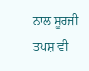ਨਾਲ ਸੂਰਜੀ ਤਪਸ਼ ਵੀ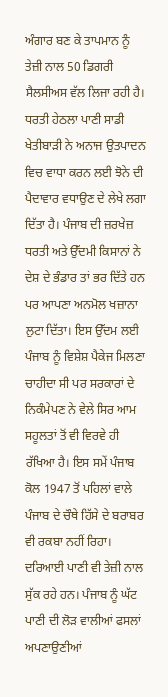ਅੰਗਾਰ ਬਣ ਕੇ ਤਾਪਮਾਨ ਨੂੰ ਤੇਜ਼ੀ ਨਾਲ 50 ਡਿਗਰੀ ਸੈਲਸੀਅਸ ਵੱਲ ਲਿਜਾ ਰਹੀ ਹੈ। ਧਰਤੀ ਹੇਠਲਾ ਪਾਣੀ ਸਾਡੀ ਖੇਤੀਬਾੜੀ ਨੇ ਅਨਾਜ ਉਤਪਾਦਨ ਵਿਚ ਵਾਧਾ ਕਰਨ ਲਈ ਝੋਨੇ ਦੀ ਪੈਦਾਵਾਰ ਵਧਾਉਣ ਦੇ ਲੇਖੇ ਲਗਾ ਦਿੱਤਾ ਹੈ। ਪੰਜਾਬ ਦੀ ਜ਼ਰਖੇਜ਼ ਧਰਤੀ ਅਤੇ ਉੱਦਮੀ ਕਿਸਾਨਾਂ ਨੇ ਦੇਸ਼ ਦੇ ਭੰਡਾਰ ਤਾਂ ਭਰ ਦਿੱਤੇ ਹਨ ਪਰ ਆਪਣਾ ਅਨਮੋਲ ਖਜ਼ਾਨਾ ਲੁਟਾ ਦਿੱਤਾ। ਇਸ ਉੱਦਮ ਲਈ ਪੰਜਾਬ ਨੂੰ ਵਿਸ਼ੇਸ਼ ਪੈਕੇਜ ਮਿਲਣਾ ਚਾਹੀਦਾ ਸੀ ਪਰ ਸਰਕਾਰਾਂ ਦੇ ਨਿਕੰਮੇਪਣ ਨੇ ਵੇਲੇ ਸਿਰ ਆਮ ਸਹੂਲਤਾਂ ਤੋਂ ਵੀ ਵਿਰਵੇ ਹੀ ਰੱਖਿਆ ਹੈ। ਇਸ ਸਮੇਂ ਪੰਜਾਬ ਕੋਲ 1947 ਤੋਂ ਪਹਿਲਾਂ ਵਾਲੇ ਪੰਜਾਬ ਦੇ ਚੌਥੇ ਹਿੱਸੇ ਦੇ ਬਰਾਬਰ ਵੀ ਰਕਬਾ ਨਹੀਂ ਰਿਹਾ। ਦਰਿਆਈ ਪਾਣੀ ਵੀ ਤੇਜ਼ੀ ਨਾਲ ਸੁੱਕ ਰਹੇ ਹਨ। ਪੰਜਾਬ ਨੂੰ ਘੱਟ ਪਾਣੀ ਦੀ ਲੋੜ ਵਾਲੀਆਂ ਫਸਲਾਂ ਅਪਣਾਉਣੀਆਂ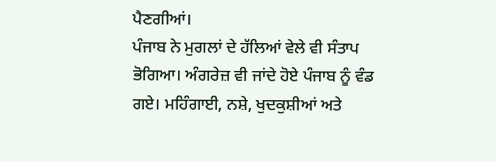ਪੈਣਗੀਆਂ।
ਪੰਜਾਬ ਨੇ ਮੁਗਲਾਂ ਦੇ ਹੱਲਿਆਂ ਵੇਲੇ ਵੀ ਸੰਤਾਪ ਭੋਗਿਆ। ਅੰਗਰੇਜ਼ ਵੀ ਜਾਂਦੇ ਹੋਏ ਪੰਜਾਬ ਨੂੰ ਵੰਡ ਗਏ। ਮਹਿੰਗਾਈ, ਨਸ਼ੇ, ਖੁਦਕੁਸ਼ੀਆਂ ਅਤੇ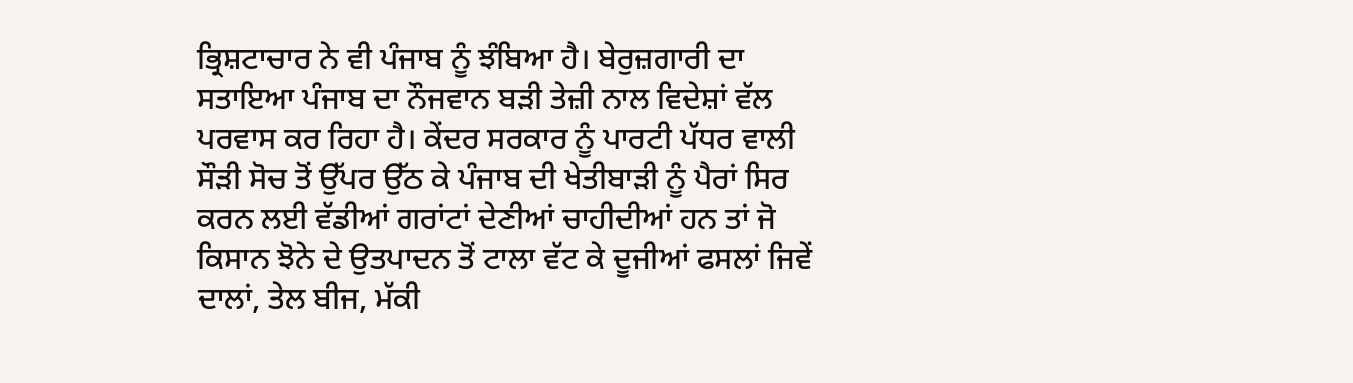ਭ੍ਰਿਸ਼ਟਾਚਾਰ ਨੇ ਵੀ ਪੰਜਾਬ ਨੂੰ ਝੰਬਿਆ ਹੈ। ਬੇਰੁਜ਼ਗਾਰੀ ਦਾ ਸਤਾਇਆ ਪੰਜਾਬ ਦਾ ਨੌਜਵਾਨ ਬੜੀ ਤੇਜ਼ੀ ਨਾਲ ਵਿਦੇਸ਼ਾਂ ਵੱਲ ਪਰਵਾਸ ਕਰ ਰਿਹਾ ਹੈ। ਕੇਂਦਰ ਸਰਕਾਰ ਨੂੰ ਪਾਰਟੀ ਪੱਧਰ ਵਾਲੀ ਸੌੜੀ ਸੋਚ ਤੋਂ ਉੱਪਰ ਉੱਠ ਕੇ ਪੰਜਾਬ ਦੀ ਖੇਤੀਬਾੜੀ ਨੂੰ ਪੈਰਾਂ ਸਿਰ ਕਰਨ ਲਈ ਵੱਡੀਆਂ ਗਰਾਂਟਾਂ ਦੇਣੀਆਂ ਚਾਹੀਦੀਆਂ ਹਨ ਤਾਂ ਜੋ ਕਿਸਾਨ ਝੋਨੇ ਦੇ ਉਤਪਾਦਨ ਤੋਂ ਟਾਲਾ ਵੱਟ ਕੇ ਦੂਜੀਆਂ ਫਸਲਾਂ ਜਿਵੇਂ ਦਾਲਾਂ, ਤੇਲ ਬੀਜ, ਮੱਕੀ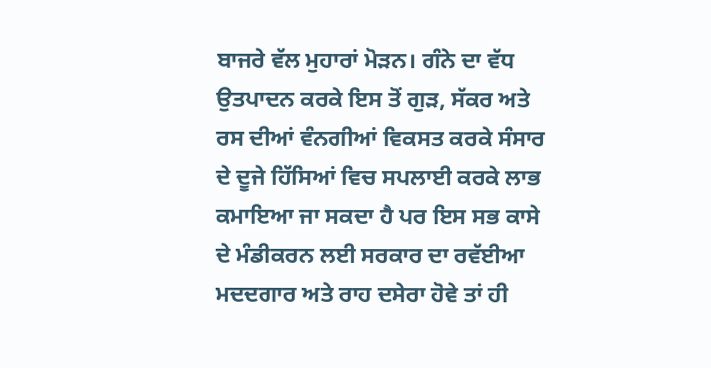ਬਾਜਰੇ ਵੱਲ ਮੁਹਾਰਾਂ ਮੋੜਨ। ਗੰਨੇ ਦਾ ਵੱਧ ਉਤਪਾਦਨ ਕਰਕੇ ਇਸ ਤੋਂ ਗੁੜ, ਸੱਕਰ ਅਤੇ ਰਸ ਦੀਆਂ ਵੰਨਗੀਆਂ ਵਿਕਸਤ ਕਰਕੇ ਸੰਸਾਰ ਦੇ ਦੂਜੇ ਹਿੱਸਿਆਂ ਵਿਚ ਸਪਲਾਈ ਕਰਕੇ ਲਾਭ ਕਮਾਇਆ ਜਾ ਸਕਦਾ ਹੈ ਪਰ ਇਸ ਸਭ ਕਾਸੇ ਦੇ ਮੰਡੀਕਰਨ ਲਈ ਸਰਕਾਰ ਦਾ ਰਵੱਈਆ ਮਦਦਗਾਰ ਅਤੇ ਰਾਹ ਦਸੇਰਾ ਹੋਵੇ ਤਾਂ ਹੀ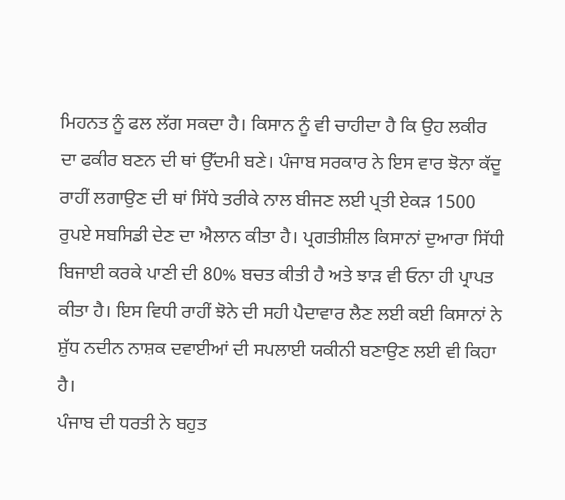ਮਿਹਨਤ ਨੂੰ ਫਲ ਲੱਗ ਸਕਦਾ ਹੈ। ਕਿਸਾਨ ਨੂੰ ਵੀ ਚਾਹੀਦਾ ਹੈ ਕਿ ਉਹ ਲਕੀਰ ਦਾ ਫਕੀਰ ਬਣਨ ਦੀ ਥਾਂ ਉੱਦਮੀ ਬਣੇ। ਪੰਜਾਬ ਸਰਕਾਰ ਨੇ ਇਸ ਵਾਰ ਝੋਨਾ ਕੱਦੂ ਰਾਹੀਂ ਲਗਾਉਣ ਦੀ ਥਾਂ ਸਿੱਧੇ ਤਰੀਕੇ ਨਾਲ ਬੀਜਣ ਲਈ ਪ੍ਰਤੀ ਏਕੜ 1500 ਰੁਪਏ ਸਬਸਿਡੀ ਦੇਣ ਦਾ ਐਲਾਨ ਕੀਤਾ ਹੈ। ਪ੍ਰਗਤੀਸ਼ੀਲ ਕਿਸਾਨਾਂ ਦੁਆਰਾ ਸਿੱਧੀ ਬਿਜਾਈ ਕਰਕੇ ਪਾਣੀ ਦੀ 80% ਬਚਤ ਕੀਤੀ ਹੈ ਅਤੇ ਝਾੜ ਵੀ ਓਨਾ ਹੀ ਪ੍ਰਾਪਤ ਕੀਤਾ ਹੈ। ਇਸ ਵਿਧੀ ਰਾਹੀਂ ਝੋਨੇ ਦੀ ਸਹੀ ਪੈਦਾਵਾਰ ਲੈਣ ਲਈ ਕਈ ਕਿਸਾਨਾਂ ਨੇ ਸ਼ੁੱਧ ਨਦੀਨ ਨਾਸ਼ਕ ਦਵਾਈਆਂ ਦੀ ਸਪਲਾਈ ਯਕੀਨੀ ਬਣਾਉਣ ਲਈ ਵੀ ਕਿਹਾ ਹੈ।
ਪੰਜਾਬ ਦੀ ਧਰਤੀ ਨੇ ਬਹੁਤ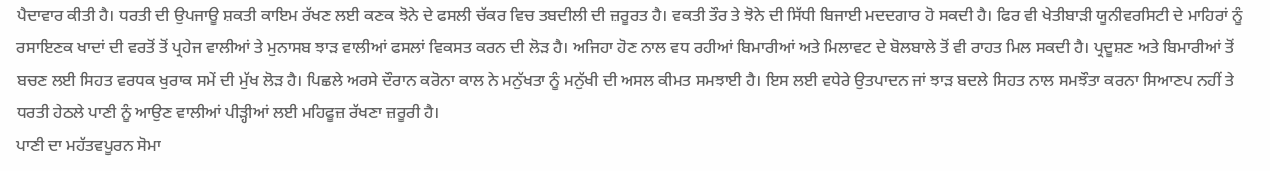ਪੈਦਾਵਾਰ ਕੀਤੀ ਹੈ। ਧਰਤੀ ਦੀ ਉਪਜਾਊ ਸ਼ਕਤੀ ਕਾਇਮ ਰੱਖਣ ਲਈ ਕਣਕ ਝੋਨੇ ਦੇ ਫਸਲੀ ਚੱਕਰ ਵਿਚ ਤਬਦੀਲੀ ਦੀ ਜ਼ਰੂਰਤ ਹੈ। ਵਕਤੀ ਤੌਰ ਤੇ ਝੋਨੇ ਦੀ ਸਿੱਧੀ ਬਿਜਾਈ ਮਦਦਗਾਰ ਹੋ ਸਕਦੀ ਹੈ। ਫਿਰ ਵੀ ਖੇਤੀਬਾੜੀ ਯੂਨੀਵਰਸਿਟੀ ਦੇ ਮਾਹਿਰਾਂ ਨੂੰ ਰਸਾਇਣਕ ਖਾਦਾਂ ਦੀ ਵਰਤੋਂ ਤੋਂ ਪ੍ਰਹੇਜ ਵਾਲੀਆਂ ਤੇ ਮੁਨਾਸਬ ਝਾੜ ਵਾਲੀਆਂ ਫਸਲਾਂ ਵਿਕਸਤ ਕਰਨ ਦੀ ਲੋੜ ਹੈ। ਅਜਿਹਾ ਹੋਣ ਨਾਲ ਵਧ ਰਹੀਆਂ ਬਿਮਾਰੀਆਂ ਅਤੇ ਮਿਲਾਵਟ ਦੇ ਬੋਲਬਾਲੇ ਤੋਂ ਵੀ ਰਾਹਤ ਮਿਲ ਸਕਦੀ ਹੈ। ਪ੍ਰਦੂਸ਼ਣ ਅਤੇ ਬਿਮਾਰੀਆਂ ਤੋਂ ਬਚਣ ਲਈ ਸਿਹਤ ਵਰਧਕ ਖੁਰਾਕ ਸਮੇਂ ਦੀ ਮੁੱਖ ਲੋੜ ਹੈ। ਪਿਛਲੇ ਅਰਸੇ ਦੌਰਾਨ ਕਰੋਨਾ ਕਾਲ ਨੇ ਮਨੁੱਖਤਾ ਨੂੰ ਮਨੁੱਖੀ ਦੀ ਅਸਲ ਕੀਮਤ ਸਮਝਾਈ ਹੈ। ਇਸ ਲਈ ਵਧੇਰੇ ਉਤਪਾਦਨ ਜਾਂ ਝਾੜ ਬਦਲੇ ਸਿਹਤ ਨਾਲ ਸਮਝੌਤਾ ਕਰਨਾ ਸਿਆਣਪ ਨਹੀਂ ਤੇ ਧਰਤੀ ਹੇਠਲੇ ਪਾਣੀ ਨੂੰ ਆਉਣ ਵਾਲੀਆਂ ਪੀੜ੍ਹੀਆਂ ਲਈ ਮਹਿਫੂਜ਼ ਰੱਖਣਾ ਜ਼ਰੂਰੀ ਹੈ।
ਪਾਣੀ ਦਾ ਮਹੱਤਵਪੂਰਨ ਸੋਮਾ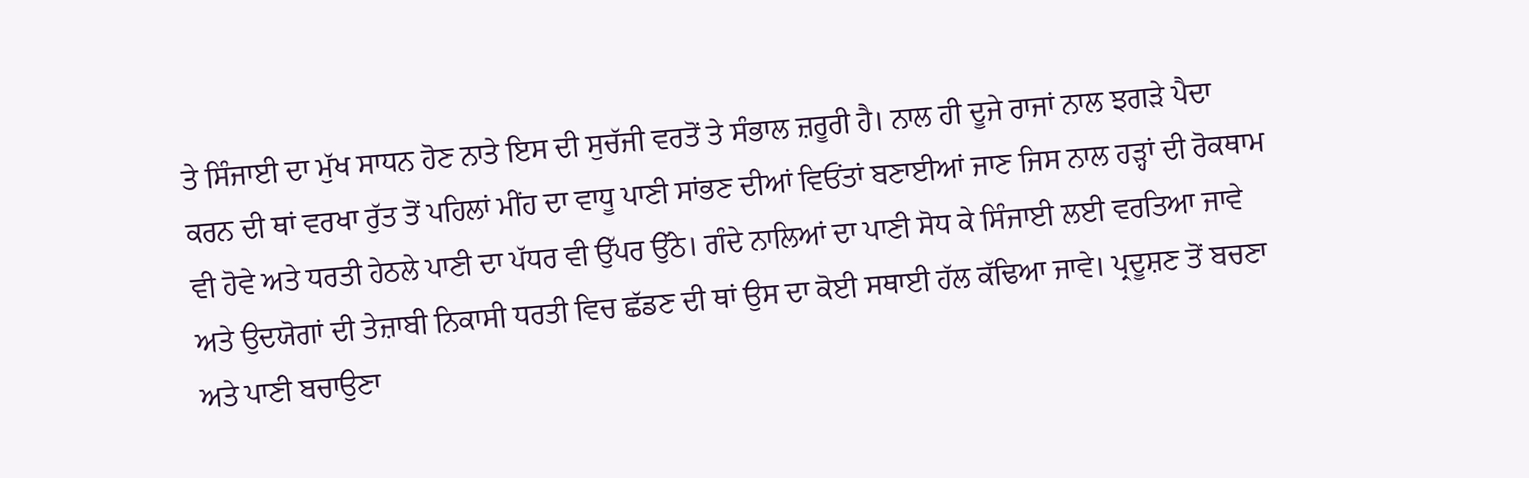ਤੇ ਸਿੰਜਾਈ ਦਾ ਮੁੱਖ ਸਾਧਨ ਹੋਣ ਨਾਤੇ ਇਸ ਦੀ ਸੁਚੱਜੀ ਵਰਤੋਂ ਤੇ ਸੰਭਾਲ ਜ਼ਰੂਰੀ ਹੈ। ਨਾਲ ਹੀ ਦੂਜੇ ਰਾਜਾਂ ਨਾਲ ਝਗੜੇ ਪੈਦਾ ਕਰਨ ਦੀ ਥਾਂ ਵਰਖਾ ਰੁੱਤ ਤੋਂ ਪਹਿਲਾਂ ਮੀਂਹ ਦਾ ਵਾਧੂ ਪਾਣੀ ਸਾਂਭਣ ਦੀਆਂ ਵਿਓਂਤਾਂ ਬਣਾਈਆਂ ਜਾਣ ਜਿਸ ਨਾਲ ਹੜ੍ਹਾਂ ਦੀ ਰੋਕਥਾਮ ਵੀ ਹੋਵੇ ਅਤੇ ਧਰਤੀ ਹੇਠਲੇ ਪਾਣੀ ਦਾ ਪੱਧਰ ਵੀ ਉੱਪਰ ਉੱਠੇ। ਗੰਦੇ ਨਾਲਿਆਂ ਦਾ ਪਾਣੀ ਸੋਧ ਕੇ ਸਿੰਜਾਈ ਲਈ ਵਰਤਿਆ ਜਾਵੇ ਅਤੇ ਉਦਯੋਗਾਂ ਦੀ ਤੇਜ਼ਾਬੀ ਨਿਕਾਸੀ ਧਰਤੀ ਵਿਚ ਛੱਡਣ ਦੀ ਥਾਂ ਉਸ ਦਾ ਕੋਈ ਸਥਾਈ ਹੱਲ ਕੱਢਿਆ ਜਾਵੇ। ਪ੍ਰਦੂਸ਼ਣ ਤੋਂ ਬਚਣਾ ਅਤੇ ਪਾਣੀ ਬਚਾਉਣਾ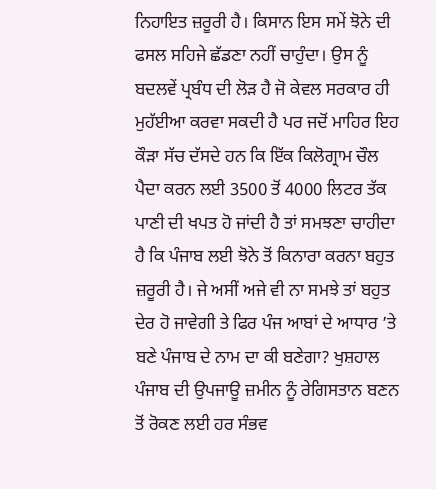ਨਿਹਾਇਤ ਜ਼ਰੂਰੀ ਹੈ। ਕਿਸਾਨ ਇਸ ਸਮੇਂ ਝੋਨੇ ਦੀ ਫਸਲ ਸਹਿਜੇ ਛੱਡਣਾ ਨਹੀਂ ਚਾਹੁੰਦਾ। ਉਸ ਨੂੰ ਬਦਲਵੇਂ ਪ੍ਰਬੰਧ ਦੀ ਲੋੜ ਹੈ ਜੋ ਕੇਵਲ ਸਰਕਾਰ ਹੀ ਮੁਹੱਈਆ ਕਰਵਾ ਸਕਦੀ ਹੈ ਪਰ ਜਦੋਂ ਮਾਹਿਰ ਇਹ ਕੌੜਾ ਸੱਚ ਦੱਸਦੇ ਹਨ ਕਿ ਇੱਕ ਕਿਲੋਗ੍ਰਾਮ ਚੌਲ ਪੈਦਾ ਕਰਨ ਲਈ 3500 ਤੋਂ 4000 ਲਿਟਰ ਤੱਕ ਪਾਣੀ ਦੀ ਖਪਤ ਹੋ ਜਾਂਦੀ ਹੈ ਤਾਂ ਸਮਝਣਾ ਚਾਹੀਦਾ ਹੈ ਕਿ ਪੰਜਾਬ ਲਈ ਝੋਨੇ ਤੋਂ ਕਿਨਾਰਾ ਕਰਨਾ ਬਹੁਤ ਜ਼ਰੂਰੀ ਹੈ। ਜੇ ਅਸੀਂ ਅਜੇ ਵੀ ਨਾ ਸਮਝੇ ਤਾਂ ਬਹੁਤ ਦੇਰ ਹੋ ਜਾਵੇਗੀ ਤੇ ਫਿਰ ਪੰਜ ਆਬਾਂ ਦੇ ਆਧਾਰ ’ਤੇ ਬਣੇ ਪੰਜਾਬ ਦੇ ਨਾਮ ਦਾ ਕੀ ਬਣੇਗਾ? ਖੁਸ਼ਹਾਲ ਪੰਜਾਬ ਦੀ ਉਪਜਾਊ ਜ਼ਮੀਨ ਨੂੰ ਰੇਗਿਸਤਾਨ ਬਣਨ ਤੋਂ ਰੋਕਣ ਲਈ ਹਰ ਸੰਭਵ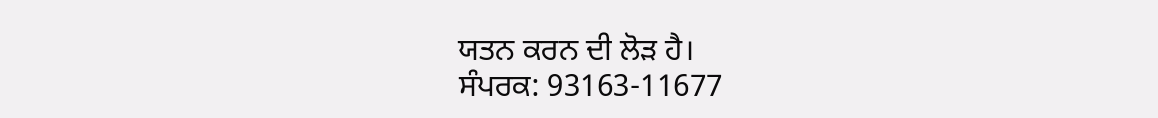ਯਤਨ ਕਰਨ ਦੀ ਲੋੜ ਹੈ।
ਸੰਪਰਕ: 93163-11677